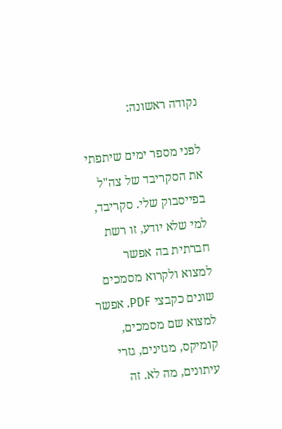נקודה ראשונה:

לפני מספר ימים שיתפתי את הסקריבד של צה"ל בפייסבוק שלי. סקריבד, למי שלא יודע, זו רשת חברתית בה אפשר למצוא ולקרוא מסמכים שונים כקבצי PDF. אפשר למצוא שם מסמכים, קומיקס, מגזינים, גזרי עיתונים, מה לא. זה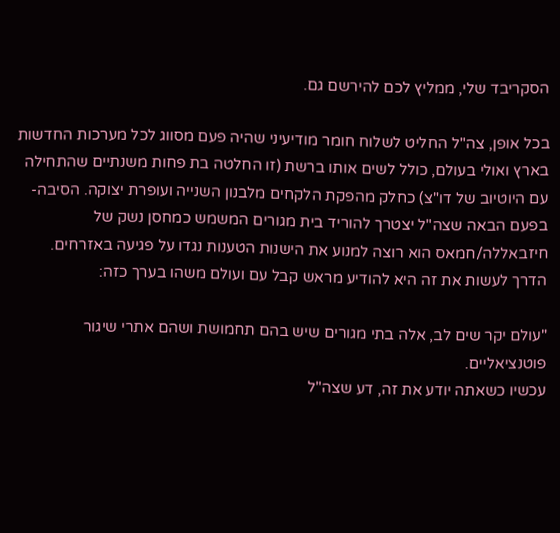הסקריבד שלי, ממליץ לכם להירשם גם.

בכל אופן, צה"ל החליט לשלוח חומר מודיעיני שהיה פעם מסווג לכל מערכות החדשות בארץ ואולי בעולם, כולל לשים אותו ברשת (זו החלטה בת פחות משנתיים שהתחילה עם היוטיוב של דו"צ) כחלק מהפקת הלקחים מלבנון השנייה ועופרת יצוקה. הסיבה- בפעם הבאה שצה"ל יצטרך להוריד בית מגורים המשמש כמחסן נשק של חיזבאללה/חמאס הוא רוצה למנוע את הישנות הטענות נגדו על פגיעה באזרחים. הדרך לעשות את זה היא להודיע מראש קבל עם ועולם משהו בערך כזה:

"עולם יקר שים לב, אלה בתי מגורים שיש בהם תחמושת ושהם אתרי שיגור פוטנציאליים.
עכשיו כשאתה יודע את זה, דע שצה"ל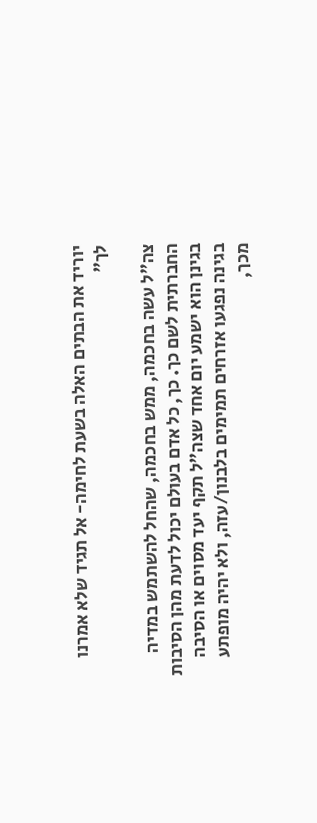יוריד את הבתים האלה בשעת לחימה- אל תגיד שלא אמרנו לך"

צה"ל עשה בחכמה, ממש בחכמה, שהחל להשתמש במדיה החברתית לשם כך. כך, כל אדם בעולם יכול לדעת מהן הסיבות בגינן הוא ישמע יום אחד שצה"ל תקף יעד מסוים או הסיבה בגינה נפגעו אזרחים תמימים בלבנון/עזה, ולא יהיה מופתע מכך,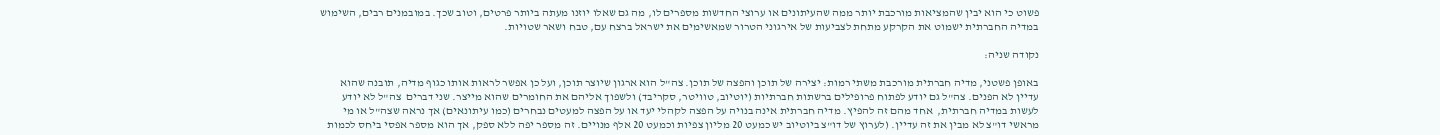פשוט כי הוא יבין שהמציאות מורכבת יותר ממה שהעיתונים או ערוצי החדשות מספרים לו, מה גם שאלו יוזנו מעתה ביותר פרטים, וטוב שכך. במובמנים רבים, השימוש במדיה החברתית ישמוט את הקרקע מתחת לצביעות של אירגוני הטרור שמאשימים את ישראל ברצח עם, טבח ושאר שטויות.

נקודה שניה:

באופן פשטני, מדיה חברתית מורכבת משתי רמות: יצירה של תוכן והפצה של תוכן. צה"ל הוא ארגון שיוצר תוכן, ועל כן אפשר לראות אותו כגוף מדיה, תובנה שהוא עדיין לא הפנים. צה"ל גם יודע לפתוח פרופילים ברשתות חברתיות (יוטיוב, טוויטר, סקריבד) ולשפוך אליהם את החומרים שהוא מייצר. שני דברים  צה"ל לא יודע לעשות במדיה חברתית,  אחד מהם זה להפיץ. מדיה חברתית אינה בנויה על הפצה לקהלי יעד או על הפצה למעטים נבחרים (כמו עיתונאים) אך נראה שצה"ל או מי מראשי דו"צ לא מבין את זה עדיין. (לערוץ של דו"צ ביוטיוב יש כמעט 20 מליון צפיות וכמעט 20 אלף מנויים. זה מספר יפה ללא ספק, אך הוא מספר אפסי ביחס לכמות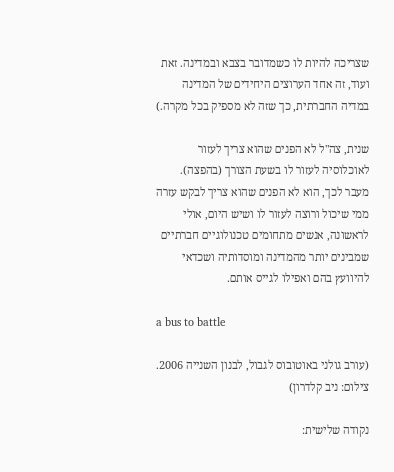שצריכה להיות לו כשמדובר בצבא ובמדינה. זאת ועוד, זה אחד הערוצים היחידים של המדינה במדיה החברתית, כך שזה לא מספיק בכל מקרה.)

שנית, צה"ל לא הפנים שהוא צריך לעזור לאוכלוסיה לעזור לו בשעת הצורך (בהפצה). מעבר לכך, הוא לא הפנים שהוא צריך לבקש עזרה ממי שיכול ורוצה לעזור לו ושיש היום, אולי לראשונה, אנשים מתחומים טכנולוגיים חברתיים שמבינים יותר מהמדינה ומוסדותיה ושכדאי להיוועץ בהם ואפילו לגייס אותם.

a bus to battle

(עורב גולני באוטובוס לגבול, לבנון השנייה 2006. צילום: ניב קלדרון)

נקודה שלישית: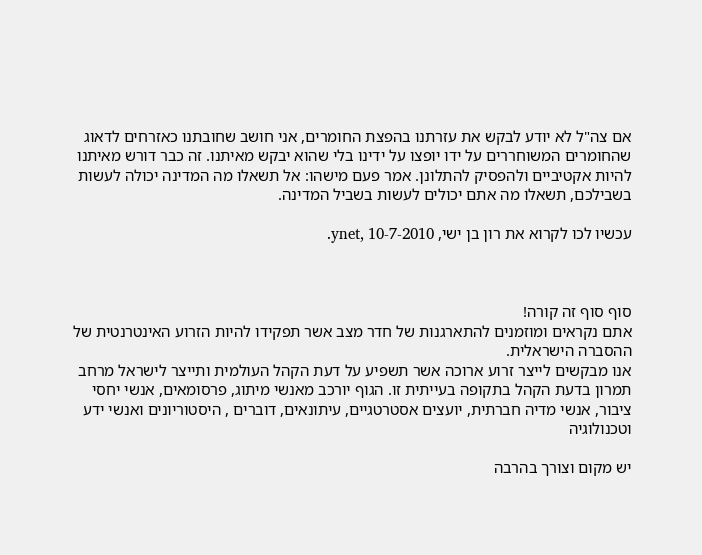אם צה"ל לא יודע לבקש את עזרתנו בהפצת החומרים, אני חושב שחובתנו כאזרחים לדאוג שהחומרים המשוחררים על ידו יופצו על ידינו בלי שהוא יבקש מאיתנו. זה כבר דורש מאיתנו להיות אקטיביים ולהפסיק להתלונן. אמר פעם מישהו: אל תשאלו מה המדינה יכולה לעשות בשבילכם, תשאלו מה אתם יכולים לעשות בשביל המדינה.

עכשיו לכו לקרוא את רון בן ישי, ynet, 10-7-2010.



סוף סוף זה קורה!
אתם נקראים ומוזמנים להתארגנות של חדר מצב אשר תפקידו להיות הזרוע האינטרנטית של ההסברה הישראלית.
אנו מבקשים לייצר זרוע ארוכה אשר תשפיע על דעת הקהל העולמית ותייצר לישראל מרחב תמרון בדעת הקהל בתקופה בעייתית זו. הגוף יורכב מאנשי מיתוג, פרסומאים, אנשי יחסי ציבור, אנשי מדיה חברתית, יועצים אסטרטגיים, עיתונאים, דוברים , היסטוריונים ואנשי ידע וטכנולוגיה

יש מקום וצורך בהרבה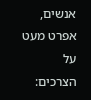אנשים, אפרט מעט על הצרכים: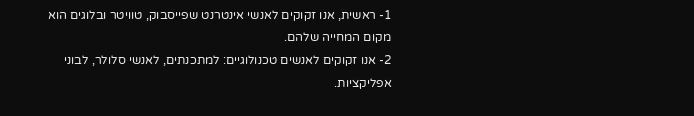1- ראשית, אנו זקוקים לאנשי אינטרנט שפייסבוק, טוויטר ובלוגים הוא מקום המחייה שלהם.
2- אנו זקוקים לאנשים טכנולוגיים: למתכנתים, לאנשי סלולר, לבוני אפליקציות.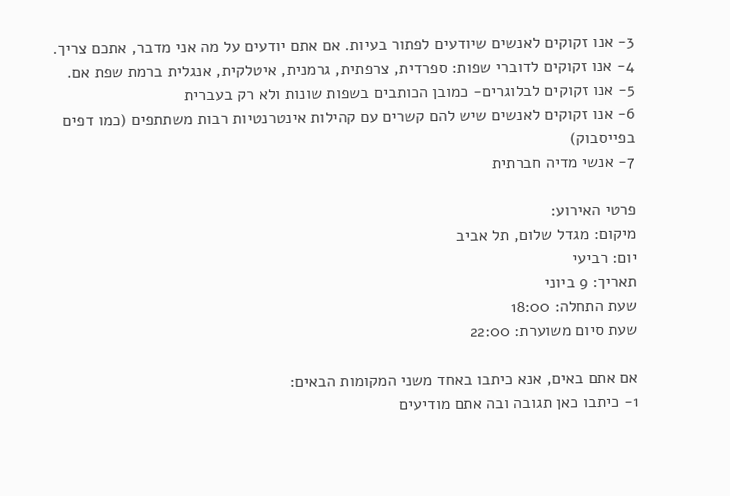3- אנו זקוקים לאנשים שיודעים לפתור בעיות. אם אתם יודעים על מה אני מדבר, אתכם צריך.
4- אנו זקוקים לדוברי שפות: ספרדית, צרפתית, גרמנית, איטלקית, אנגלית ברמת שפת אם.
5- אנו זקוקים לבלוגרים- כמובן הכותבים בשפות שונות ולא רק בעברית
6- אנו זקוקים לאנשים שיש להם קשרים עם קהילות אינטרנטיות רבות משתתפים (כמו דפים בפייסבוק)
7- אנשי מדיה חברתית

פרטי האירוע:
מיקום: מגדל שלום, תל אביב
יום: רביעי
תאריך: 9 ביוני
שעת התחלה: 18:00
שעת סיום משוערת: 22:00

אם אתם באים, אנא כיתבו באחד משני המקומות הבאים:
1- כיתבו כאן תגובה ובה אתם מודיעים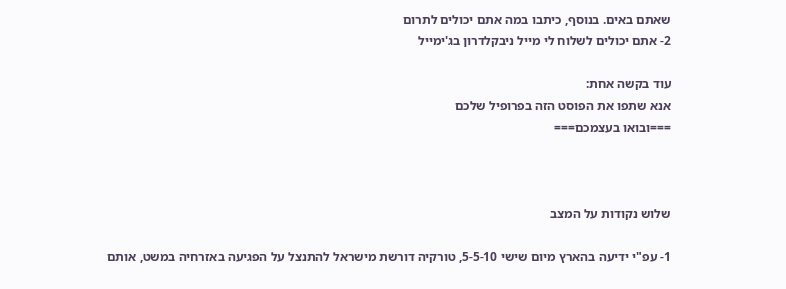שאתם באים. בנוסף, כיתבו במה אתם יכולים לתרום
2- אתם יכולים לשלוח לי מייל ניבקלדרון בג'ימייל

עוד בקשה אחת:
אנא שתפו את הפוסט הזה בפרופיל שלכם
===ובואו בעצמכם===



שלוש נקודות על המצב

1- עפ"י ידיעה בהארץ מיום שישי 5-5-10, טורקיה דורשת מישראל להתנצל על הפגיעה באזרחיה במשט, אותם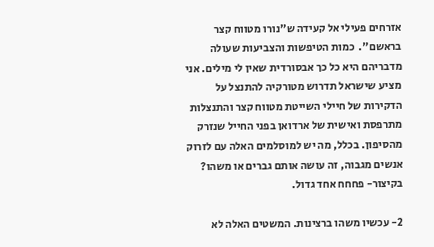אזרחים פעילי אל קעידה ש"נורו מטווח קצר בראשם".  כמות הטיפשות והצביעות שעולה מדבריהם היא כל כך אבסורדית שאין לי מילים. אני מציע שישראל תדרוש מטורקיה להתנצל על הדקירות של חיילי השייטת מטווח קצר והתנצלות מתרפסת ואישית של ארדואן בפני החייל שנזרק מהסיפון. בכלל, מה יש למוסלמים האלה עם לזרוק אנשים מגבוה, זה עושה אותם גברים או משהו? בקיצור- פחחח אחד גדול.

2- עכשיו משהו ברצינות. המשטים האלה לא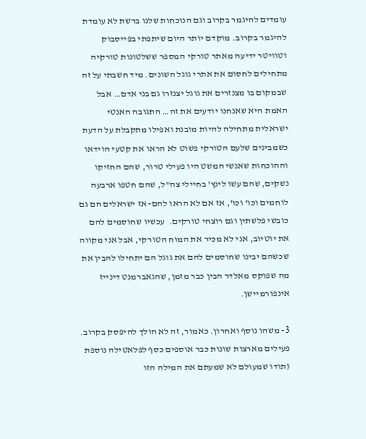עומדים להיגמר בקרוב וגם הנוכחות שלנו ברשת לא עומדת להיגמר בקרוב. מוקדם יותר היום שיתפתי בפייסבוק וטוויטר ידיעה מאתר טורקי המספר ששלטונות טורקיה מתחילים לחסום את אתרי גוגל השונים. מיד חשבתי על זה שבמקום בו מצנזרים את גוגל יצנזרו גם בני אדם… אבל האמת היא שאנחנו יודעים את זה… התגובה האנטי ישראלית מתחילה להיות מובנת ואפילו מתקבלת על הדעת כשמבינים שלעם הטורקי פשוט לא הראו את קטעי הוידאו וההוכחות שאנשי המשט היו פעילי טרור, שהם החזיקו נשקים, שהם עשו לינץ' בחיילי צה"ל, שהם חטפו ארבעה לוחמים וכו' וכו', אז אם לא הראו להם- אז ישראלים הם גם כובשי פלשתין וגם רוצחי טורקים.  עכשיו שחוסמים להם את יוטיוב, אני לא מכיר את המוח הטורקי, אבל אני מקווה שכשהם יבינו שחוסמים להם את גוגל הם יתחילו להבין את מה שפוקס מאלדר הבין כבר מזמן, שהגאברמנט דינייז אינפורמיישן.

3- משהו נוסף ואחרון. כאמור, זה לא הולך להיפסק בקרוב. פעילים מארצות שונות כבר אוספים כסף לפלאטילה נוספת (תודו שמעולם לא שמעתם את המילה הזו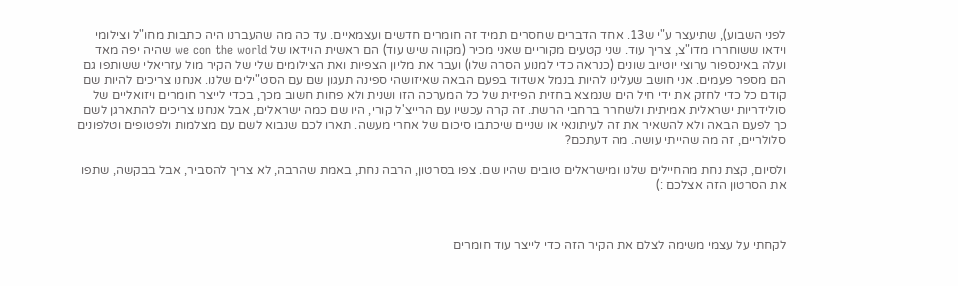לפני השבוע), שתיעצר ע"י ש13. אחד הדברים שחסרים תמיד זה חומרים חדשים ועצמאיים. עד כה מה שהעברנו היה כתבות מחו"ל וצילומי וידאו ששוחררו מדו"צ, צריך עוד. שני קטעים מקוריים שאני מכיר (מקווה שיש עוד) הם ראשית הוידאו של we con the world שהיה יפה מאד  ועלה באינספור ערוצי יוטיוב שונים (כנראה כדי למנוע הסרה שלו) ועבר את מליון הצפיות ואת הצילומים שלי של הקיר מול עזריאלי ששותפו גם הם מספר פעמים. אני חושב שעלינו להיות בנמל אשדוד בפעם הבאה שאיזושהי ספינה תעגון שם עם הסט"ילים שלנו. אנחנו צריכים להיות שם קודם כל כדי לחזק את ידי חיל הים שנמצא בחזית הפיזית של כל המערכה הזו ושנית ולא פחות חשוב מכך, בכדי לייצר חומרים ויזואליים של סולידריות ישראלית אמיתית ולשחרר ברחבי הרשת. זה קרה עכשיו עם הרייצ'ל קורי, היו שם כמה ישראלים, אבל אנחנו צריכים להתארגן לשם כך לפעם הבאה ולא להשאיר את זה לעיתונאי או שניים שיכתבו סיכום של אחרי מעשה. תארו לכם שנבוא לשם עם מצלמות ולפטופים וטלפונים סלולריים, זה מה שהייתי עושה. מה דעתכם?

ולסיום, קצת נחת מהחיילים שלנו ומישראלים טובים שהיו שם. צפו בסרטון, הרבה נחת, באמת שהרבה, לא צריך להסביר, אבל בבקשה, שתפו את הסרטון הזה אצלכם :)



לקחתי על עצמי משימה לצלם את הקיר הזה כדי לייצר עוד חומרים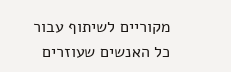מקוריים לשיתוף עבור כל האנשים שעוזרים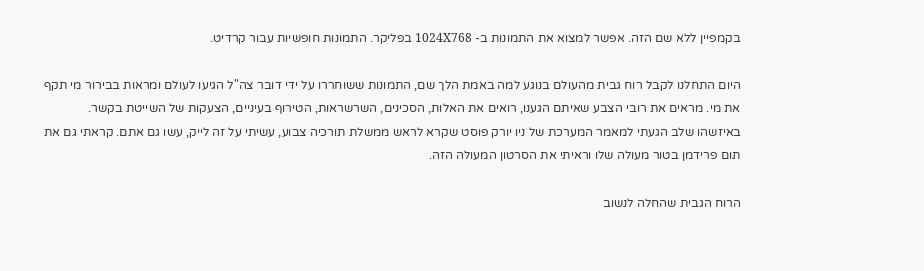בקמפיין ללא שם הזה. אפשר למצוא את התמונות ב- 1024X768 בפליקר. התמונות חופשיות עבור קרדיט.

היום התחלנו לקבל רוח גבית מהעולם בנוגע למה באמת הלך שם, התמונות ששוחררו על ידי דובר צה"ל הגיעו לעולם ומראות בבירור מי תקף את מי. מראים את רובי הצבע שאיתם הגענו, רואים את האלות, הסכינים, השרשראות, הטירוף בעיניים, הצעקות של השייטת בקשר. באיזשהו שלב הגעתי למאמר המערכת של ניו יורק פוסט שקרא לראש ממשלת תורכיה צבוע, עשיתי על זה לייק, עשו גם אתם. קראתי גם את תום פרידמן בטור מעולה שלו וראיתי את הסרטון המעולה הזה.

הרוח הגבית שהחלה לנשוב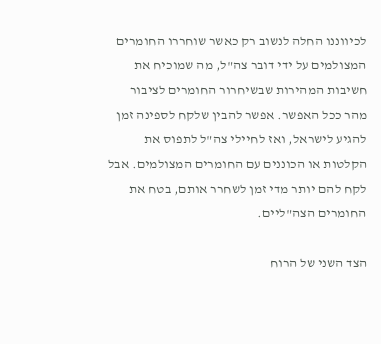לכיווננו החלה לנשוב רק כאשר שוחררו החומרים המצולמים על ידי דובר צה"ל, מה שמוכיח את חשיבות המהירות שבשיחרור החומרים לציבור מהר ככל האפשר. אפשר להבין שלקח לספינה זמן להגיע לישראל, ואז לחיילי צה"ל לתפוס את הקלטות או הכוננים עם החומרים המצולמים. אבל לקח להם יותר מדי זמן לשחרר אותם, בטח את החומרים הצה"ליים.

הצד השני של הרוח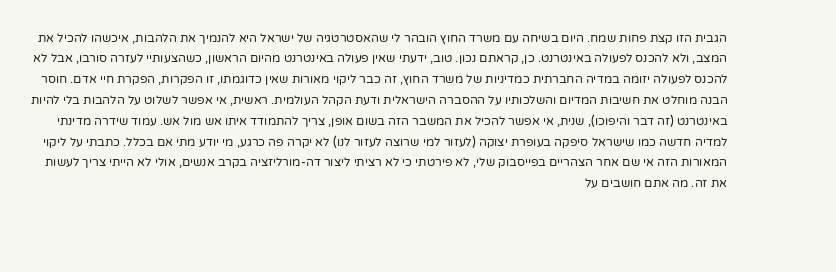הגבית הזו קצת פחות שמח. היום בשיחה עם משרד החוץ הובהר לי שהאסטרטגיה של ישראל היא להנמיך את הלהבות, איכשהו להכיל את המצב, ולא להכנס לפעולה באינטרנט. כן, קראתם נכון. טוב, ידעתי שאין פעולה באינטרנט מהיום הראשון, כשהצעותיי לעזרה סורבו, אבל לא להכנס לפעולה יזומה במדיה החברתית כמדיניות של משרד החוץ, זה כבר ליקוי מאורות שאין כדוגמתו, זו הפקרות, הפקרת חיי אדם. חוסר הבנה מוחלט את חשיבות המדיום והשלכותיו על ההסברה הישראלית ודעת הקהל העולמית. ראשית, אי אפשר לשלוט על הלהבות בלי להיות באינטרנט (זה דבר והיפוכו), שנית, אי אפשר להכיל את המשבר הזה בשום אופן, צריך להתמודד איתו אש מול אש. עמוד שידרה מדינתי למדיה חדשה כמו שישראל סיפקה בעופרת יצוקה (לעזור למי שרוצה לעזור לנו) לא יקרה פה כרגע, מי יודע מתי אם בכלל. כתבתי על ליקוי המאורות הזה אי שם אחר הצהריים בפייסבוק שלי, לא פירטתי כי לא רציתי ליצור דה-מורליזציה בקרב אנשים, אולי לא הייתי צריך לעשות את זה. מה אתם חושבים על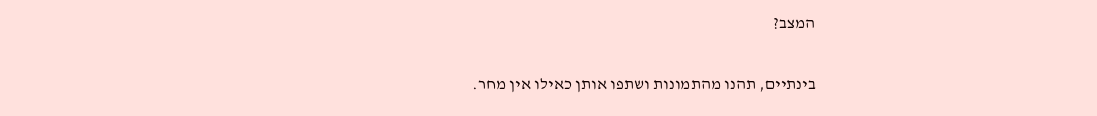המצב?

בינתיים, תהנו מהתמונות ושתפו אותן כאילו אין מחר.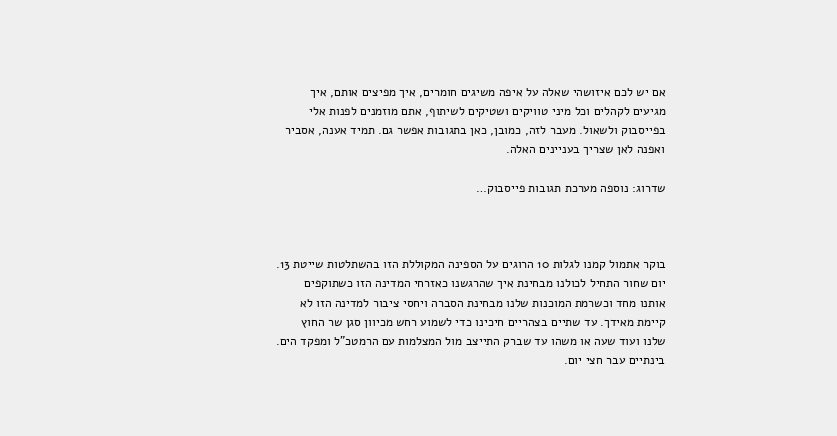אם יש לכם איזושהי שאלה על איפה משיגים חומרים, איך מפיצים אותם, איך מגיעים לקהלים וכל מיני טוויקים ושטיקים לשיתוף, אתם מוזמנים לפנות אלי בפייסבוק ולשאול. מעבר לזה, כמובן, כאן בתגובות אפשר גם. תמיד אענה, אסביר ואפנה לאן שצריך בעניינים האלה.

שדרוג: נוספה מערכת תגובות פייסבוק…



בוקר אתמול קמנו לגלות 10 הרוגים על הספינה המקוללת הזו בהשתלטות שייטת 13. יום שחור התחיל לכולנו מבחינת איך שהרגשנו כאזרחי המדינה הזו כשתוקפים אותנו מחד וכשרמת המוכנות שלנו מבחינת הסברה ויחסי ציבור למדינה הזו לא קיימת מאידך. עד שתיים בצהריים חיכינו כדי לשמוע רחש מכיוון סגן שר החוץ שלנו ועוד שעה או משהו עד שברק התייצב מול המצלמות עם הרמטכ"ל ומפקד הים. בינתיים עבר חצי יום.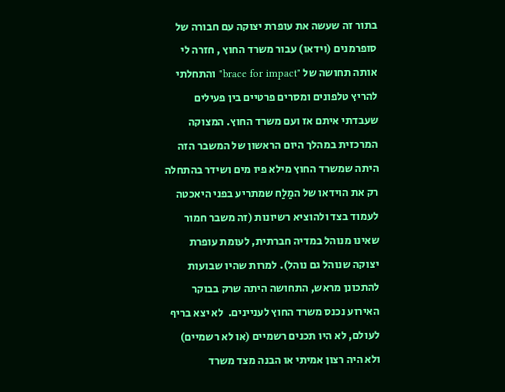בתור זה שעשה את עופרת יצוקה עם חבורה של סופרמנים (וידאו) עבור משרד החוץ , חזרה לי אותה תחושה של "brace for impact" והתחלתי להריץ טלפונים ומסרים פרטיים בין פעילים שעבדתי איתם אז ועם משרד החוץ. המצוקה המרכזית במהלך היום הראשון של המשבר הזה היתה שמשרד החוץ מילא פיו מים ושידר בהתחלה רק את הוידאו של המַלַח שמתריע בפני היאכטה לעמוד בצד ולהוציא רשיונות (זה משבר חמור שאינו מנוהל במדיה חברתית, לעומת עופרת יצוקה שנוהל גם נוהל). למרות שהיו שבועות להתכונן מראש, התחושה היתה שרק בבוקר האירוע נכנס משרד החוץ לעניינים.  לא יצא בריף לעולם, לא היו תכנים רשמיים (או לא רשמיים) ולא היה רצון אמיתי או הבנה מצד משרד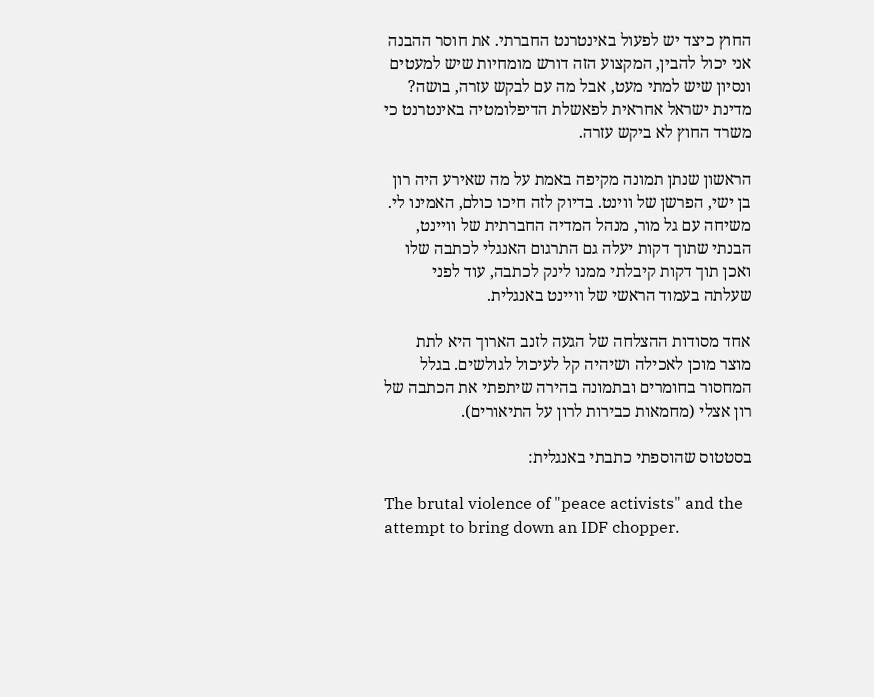החוץ כיצד יש לפעול באינטרנט החברתי. את חוסר ההבנה אני יכול להבין, המקצוע הזה דורש מומחיות שיש למעטים ונסיון שיש למתי מעט, אבל מה עם לבקש עזרה, בושה? מדינת ישראל אחראית לפאשלת הדיפלומטיה באינטרנט כי משרד החוץ לא ביקש עזרה.

הראשון שנתן תמונה מקיפה באמת על מה שאירע היה רון בן ישי, הפרשן של ווינט. בדיוק לזה חיכו כולם, האמינו לי. משיחה עם גל מור, מנהל המדיה החברתית של וויינט, הבנתי שתוך דקות יעלה גם התרגום האנגלי לכתבה שלו ואכן תוך דקות קיבלתי ממנו לינק לכתבה, עוד לפני שעלתה בעמוד הראשי של וויינט באנגלית.

אחד מסודות ההצלחה של הגעה לזנב הארוך היא לתת מוצר מוכן לאכילה ושיהיה קל לעיכול לגולשים. בגלל המחסור בחומרים ובתמונה בהירה שיתפתי את הכתבה של רון אצלי (מחמאות כבירות לרון על התיאורים).

בסטטוס שהוספתי כתבתי באנגלית:

The brutal violence of "peace activists" and the attempt to bring down an IDF chopper.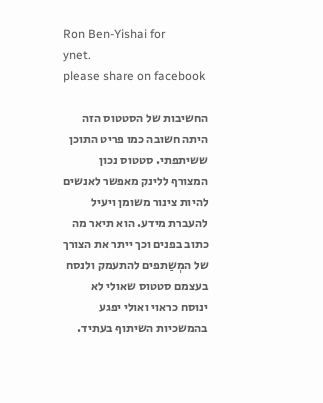Ron Ben-Yishai for
ynet.
please share on facebook

החשיבות של הסטטוס הזה היתה חשובה כמו פריט התוכן ששיתפתי. סטטוס נכון המצורף ללינק מאפשר לאנשים להיות צינור משומן ויעיל להעברת מידע. הוא תיאר מה כתוב בפנים וכך ייתר את הצורך של המְשַתפים להתעמק ולנסח בעצמם סטטוס שאולי לא ינוסח כראוי ואולי יפגע בהמשכיות השיתוף בעתיד.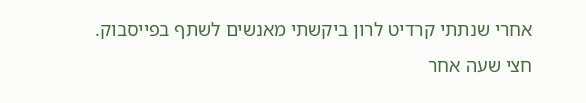אחרי שנתתי קרדיט לרון ביקשתי מאנשים לשתף בפייסבוק. חצי שעה אחר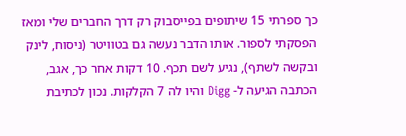כך ספרתי 15 שיתופים בפייסבוק רק דרך החברים שלי ומאז הפסקתי לספור. אותו הדבר נעשה גם בטוויטר (ניסוח, לינק ובקשה לשתף), נגיע לשם תכף. 10 דקות אחר כך, אגב, הכתבה הגיעה ל- Digg והיו לה 7 הקלקות. נכון לכתיבת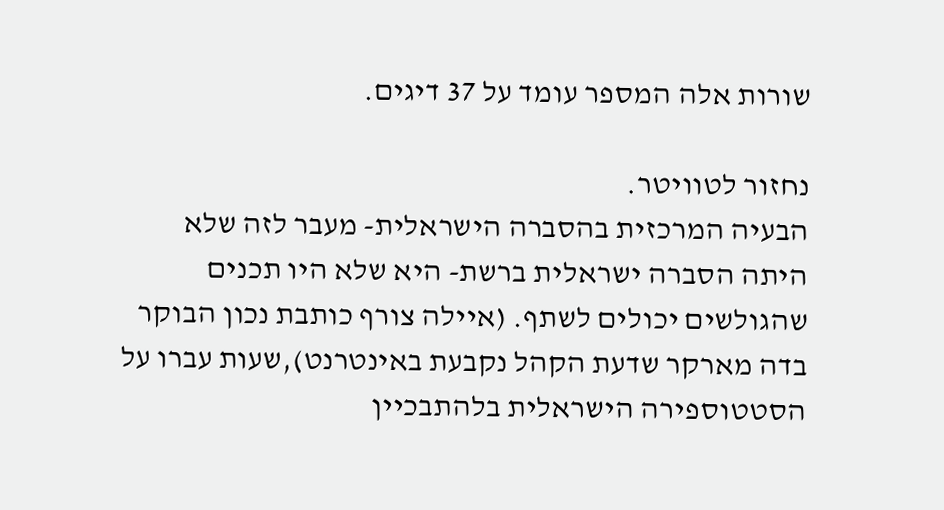שורות אלה המספר עומד על 37 דיגים.

נחזור לטוויטר.
הבעיה המרכזית בהסברה הישראלית- מעבר לזה שלא היתה הסברה ישראלית ברשת- היא שלא היו תכנים שהגולשים יכולים לשתף. (איילה צורף כותבת נכון הבוקר בדה מארקר שדעת הקהל נקבעת באינטרנט),שעות עברו על הסטטוספירה הישראלית בלהתבכיין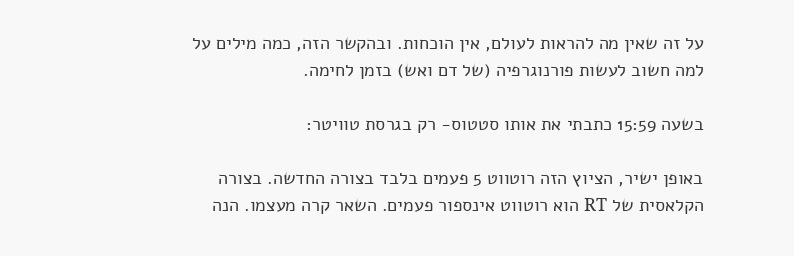על זה שאין מה להראות לעולם, אין הוכחות. ובהקשר הזה, כמה מילים על למה חשוב לעשות פורנוגרפיה (של דם ואש) בזמן לחימה.

בשעה 15:59 כתבתי את אותו סטטוס- רק בגרסת טוויטר:

באופן ישיר, הציוץ הזה רוטווט 5 פעמים בלבד בצורה החדשה. בצורה הקלאסית של RT הוא רוטווט אינספור פעמים. השאר קרה מעצמו. הנה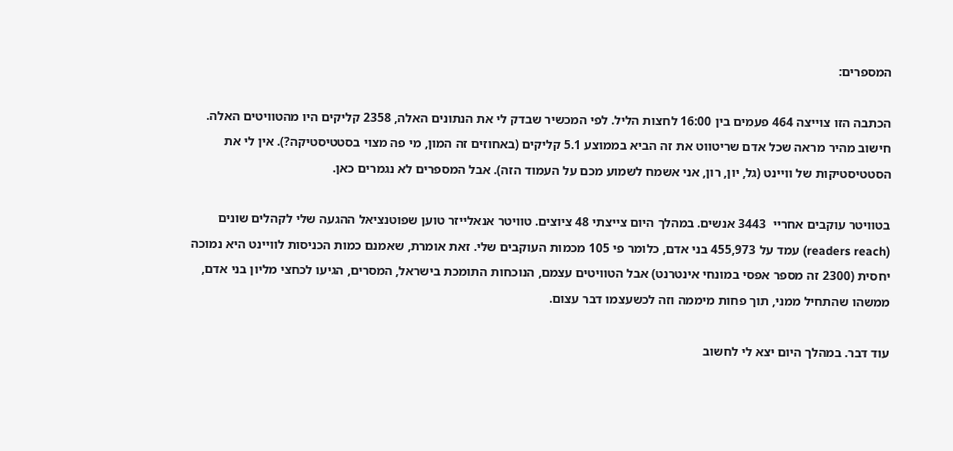המספרים:

הכתבה הזו צוייצה 464 פעמים בין 16:00 לחצות הליל. לפי המכשיר שבדק לי את הנתונים האלה, 2358 קליקים היו מהטוויטים האלה. חישוב מהיר מראה שכל אדם שריטווט את זה הביא בממוצע 5.1 קליקים (באחוזים זה המון, מי פה מצוי בסטטיסטיקה?). אין לי את הסטטיסטיקות של וויינט (גל, יון, רון, אני אשמח לשמוע מכם על העמוד הזה). אבל המספרים לא נגמרים כאן.

בטוויטר עוקבים אחריי  3443 אנשים. במהלך היום צייצתי 48 ציוצים. טוויטר אנאלייזר טוען שפוטנציאל ההגעה שלי לקהלים שונים (readers reach) עמד על 455,973 בני אדם, כלומר פי 105 מכמות העוקבים שלי. זאת אומרת, שאמנם כמות הכניסות לוויינט היא נמוכה יחסית (2300 זה מספר אפסי במונחי אינטרנט) אבל הטוויטים עצמם, הנוכחות התומכת בישראל, המסרים, הגיעו לכחצי מליון בני אדם, ממשהו שהתחיל ממני, תוך פחות מיממה וזה לכשעצמו דבר עצום.

עוד דבר. במהלך היום יצא לי לחשוב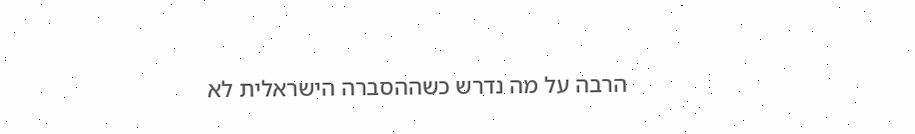הרבה על מה נדרש כשההסברה הישראלית לא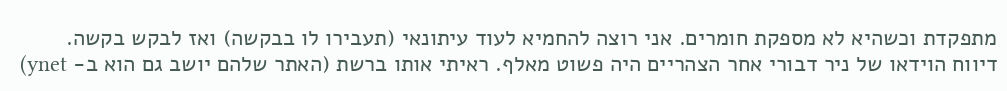מתפקדת וכשהיא לא מספקת חומרים. אני רוצה להחמיא לעוד עיתונאי (תעבירו לו בבקשה) ואז לבקש בקשה. דיווח הוידאו של ניר דבורי אחר הצהריים היה פשוט מאלף. ראיתי אותו ברשת (האתר שלהם יושב גם הוא ב- ynet)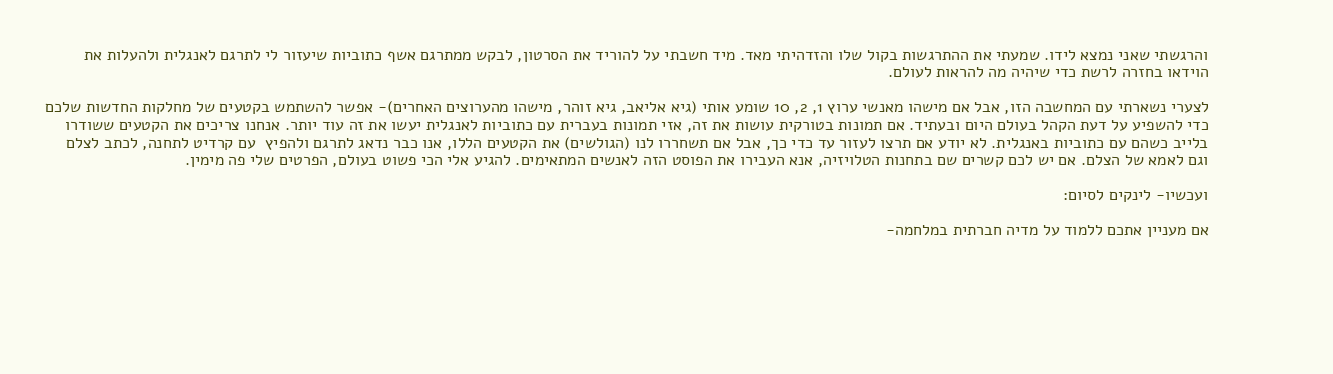והרגשתי שאני נמצא לידו. שמעתי את ההתרגשות בקול שלו והזדהיתי מאד. מיד חשבתי על להוריד את הסרטון, לבקש ממתרגם אשף כתוביות שיעזור לי לתרגם לאנגלית ולהעלות את הוידאו בחזרה לרשת כדי שיהיה מה להראות לעולם.

לצערי נשארתי עם המחשבה הזו, אבל אם מישהו מאנשי ערוץ 1, 2, 10 שומע אותי (גיא אליאב, גיא זוהר, מישהו מהערוצים האחרים)- אפשר להשתמש בקטעים של מחלקות החדשות שלכם כדי להשפיע על דעת הקהל בעולם היום ובעתיד. אם תמונות בטורקית עושות את זה, אזי תמונות בעברית עם כתוביות לאנגלית יעשו את זה עוד יותר. אנחנו צריכים את הקטעים ששודרו בלייב כשהם עם כתוביות באנגלית. לא יודע אם תרצו לעזור עד כדי כך, אבל אם תשחררו לנו (הגולשים) את הקטעים הללו, אנו כבר נדאג לתרגם ולהפיץ  עם קרדיט לתחנה, לכתב לצלם וגם לאמא של הצלם. אם יש לכם קשרים שם בתחנות הטלויזיה, אנא העבירו את הפוסט הזה לאנשים המתאימים. להגיע אלי הכי פשוט בעולם, הפרטים שלי פה מימין.

ועכשיו- לינקים לסיום:

אם מעניין אתכם ללמוד על מדיה חברתית במלחמה-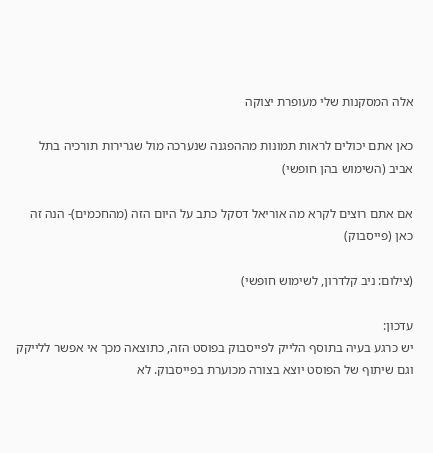אלה המסקנות שלי מעופרת יצוקה

כאן אתם יכולים לראות תמונות מההפגנה שנערכה מול שגרירות תורכיה בתל אביב (השימוש בהן חופשי)

אם אתם רוצים לקרא מה אוריאל דסקל כתב על היום הזה (מהחכמים)- הנה זה כאן (פייסבוק)

(צילום: ניב קלדרון, לשימוש חופשי)

עדכון:
יש כרגע בעיה בתוסף הלייק לפייסבוק בפוסט הזה, כתוצאה מכך אי אפשר ללייקק וגם שיתוף של הפוסט יוצא בצורה מכוערת בפייסבוק. לא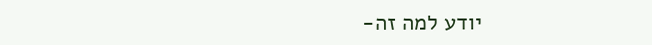יודע למה זה-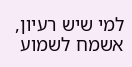למי שיש רעיון, אשמח לשמוע